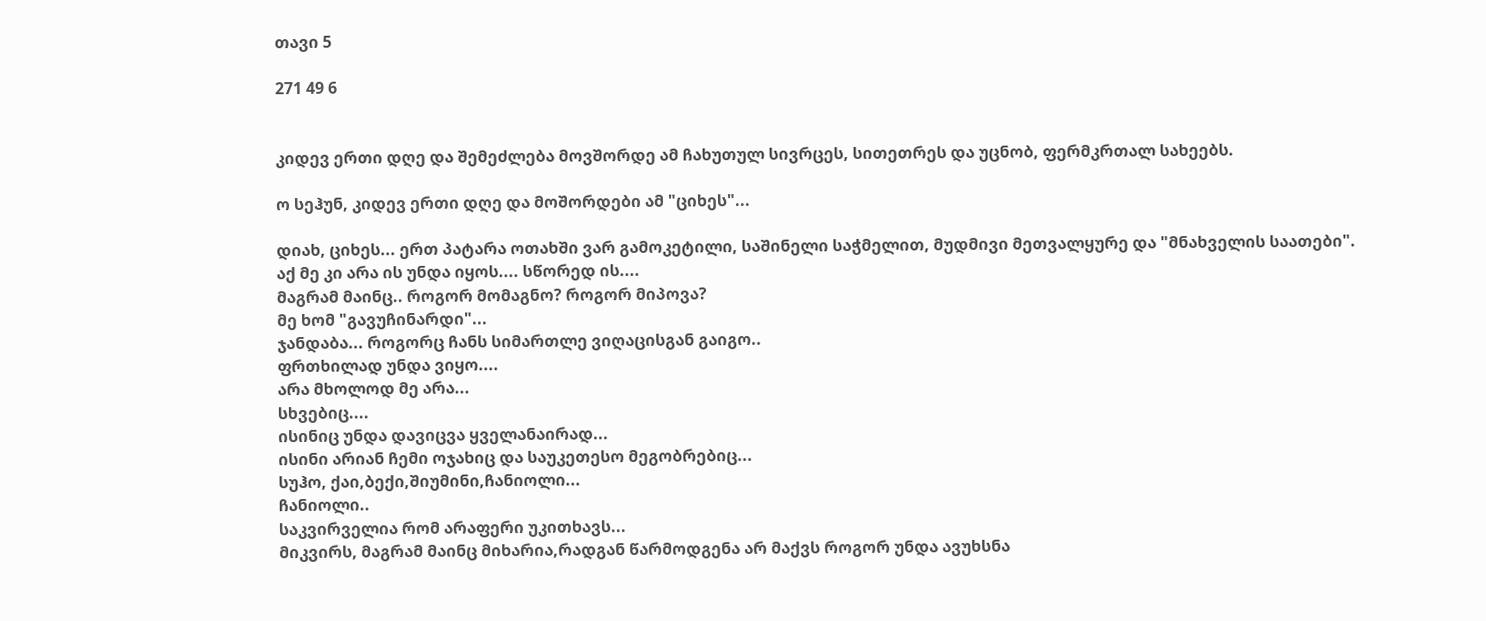თავი 5

271 49 6


კიდევ ერთი დღე და შემეძლება მოვშორდე ამ ჩახუთულ სივრცეს, სითეთრეს და უცნობ, ფერმკრთალ სახეებს.

ო სეჰუნ, კიდევ ერთი დღე და მოშორდები ამ "ციხეს"...

დიახ, ციხეს... ერთ პატარა ოთახში ვარ გამოკეტილი, საშინელი საჭმელით, მუდმივი მეთვალყურე და "მნახველის საათები".
აქ მე კი არა ის უნდა იყოს.... სწორედ ის....
მაგრამ მაინც.. როგორ მომაგნო? როგორ მიპოვა?
მე ხომ "გავუჩინარდი"...
ჯანდაბა... როგორც ჩანს სიმართლე ვიღაცისგან გაიგო..
ფრთხილად უნდა ვიყო....
არა მხოლოდ მე არა...
სხვებიც....
ისინიც უნდა დავიცვა ყველანაირად...
ისინი არიან ჩემი ოჯახიც და საუკეთესო მეგობრებიც...
სუჰო, ქაი,ბექი,შიუმინი,ჩანიოლი...
ჩანიოლი..
საკვირველია რომ არაფერი უკითხავს...
მიკვირს, მაგრამ მაინც მიხარია,რადგან წარმოდგენა არ მაქვს როგორ უნდა ავუხსნა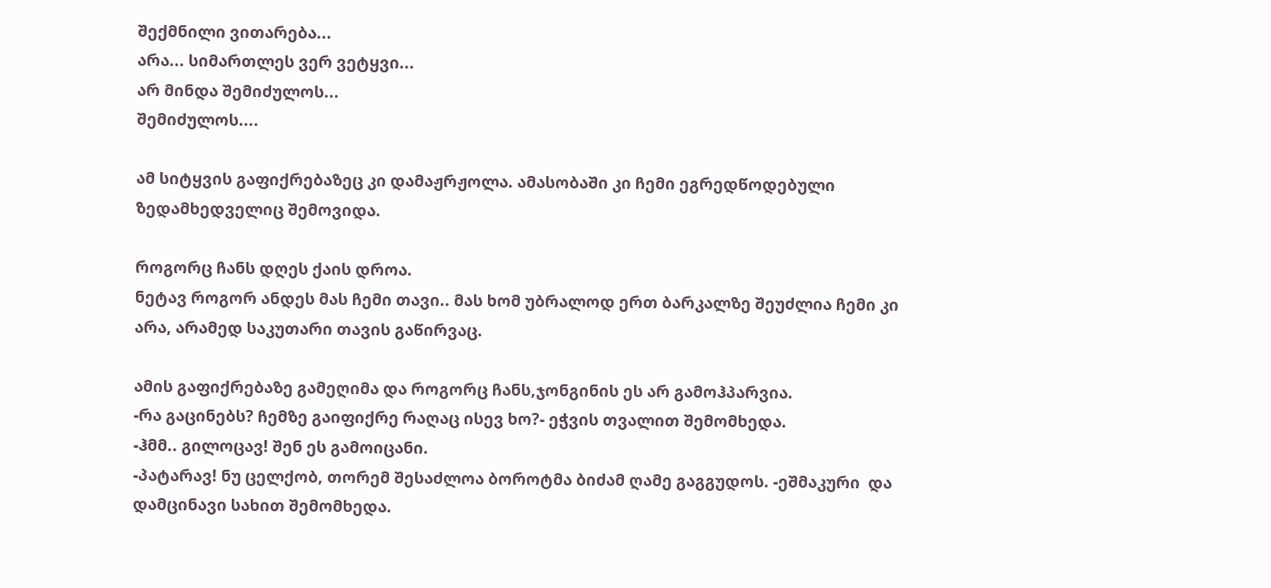შექმნილი ვითარება...
არა... სიმართლეს ვერ ვეტყვი...
არ მინდა შემიძულოს...
შემიძულოს....

ამ სიტყვის გაფიქრებაზეც კი დამაჟრჟოლა. ამასობაში კი ჩემი ეგრედწოდებული ზედამხედველიც შემოვიდა.

როგორც ჩანს დღეს ქაის დროა.
ნეტავ როგორ ანდეს მას ჩემი თავი.. მას ხომ უბრალოდ ერთ ბარკალზე შეუძლია ჩემი კი არა, არამედ საკუთარი თავის გაწირვაც.

ამის გაფიქრებაზე გამეღიმა და როგორც ჩანს,ჯონგინის ეს არ გამოჰპარვია.
-რა გაცინებს? ჩემზე გაიფიქრე რაღაც ისევ ხო?- ეჭვის თვალით შემომხედა.
-ჰმმ.. გილოცავ! შენ ეს გამოიცანი.
-პატარავ! ნუ ცელქობ, თორემ შესაძლოა ბოროტმა ბიძამ ღამე გაგგუდოს. -ეშმაკური  და დამცინავი სახით შემომხედა.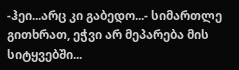-ჰეი...არც კი გაბედო...- სიმართლე გითხრათ, ეჭვი არ მეპარება მის სიტყვებში...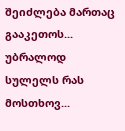შეიძლება მართაც გააკეთოს... უბრალოდ სულელს რას მოსთხოვ...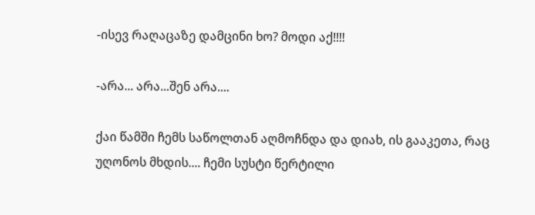-ისევ რაღაცაზე დამცინი ხო? მოდი აქ!!!!

-არა... არა...შენ არა....

ქაი წამში ჩემს საწოლთან აღმოჩნდა და დიახ, ის გააკეთა, რაც უღონოს მხდის.... ჩემი სუსტი წერტილი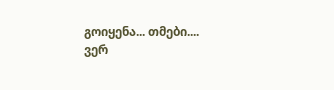გოიყენა... თმები....
ვერ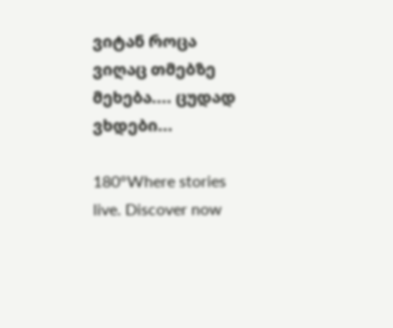ვიტან როცა ვიღაც თმებზე მეხება.... ცუდად ვხდები...

180°Where stories live. Discover now